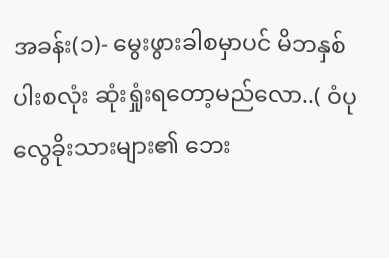အခန်း(၁)- မွေးဖွားခါစမှာပင် မိဘနှစ်ပါးစလုံး ဆုံးရှုံးရတော့မည်လော..( ဝံပုလွေခိုးသားများ၏ ဘေး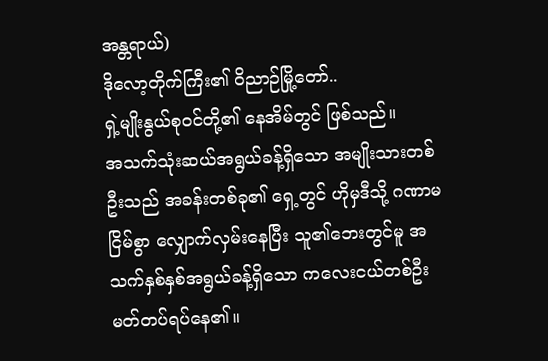အန္တရာယ်)
ဒိုလော့တိုက်ကြီး၏ ဝိညာဉ်မြို့တော်..
ရှဲ့မျိုးနွယ်စုဝင်တို့၏ နေအိမ်တွင် ဖြစ်သည်။
အသက်သုံးဆယ်အရွယ်ခန့်ရှိသော အမျိုးသားတစ်ဦးသည် အခန်းတစ်ခု၏ ရှေ့တွင် ဟိုမှဒီသို့ ဂဏာမငြိမ်စွာ လျှောက်လှမ်းနေပြီး သူ၏ဘေးတွင်မူ အသက်နှစ်နှစ်အရွယ်ခန့်ရှိသော ကလေးငယ်တစ်ဦး မတ်တပ်ရပ်နေ၏။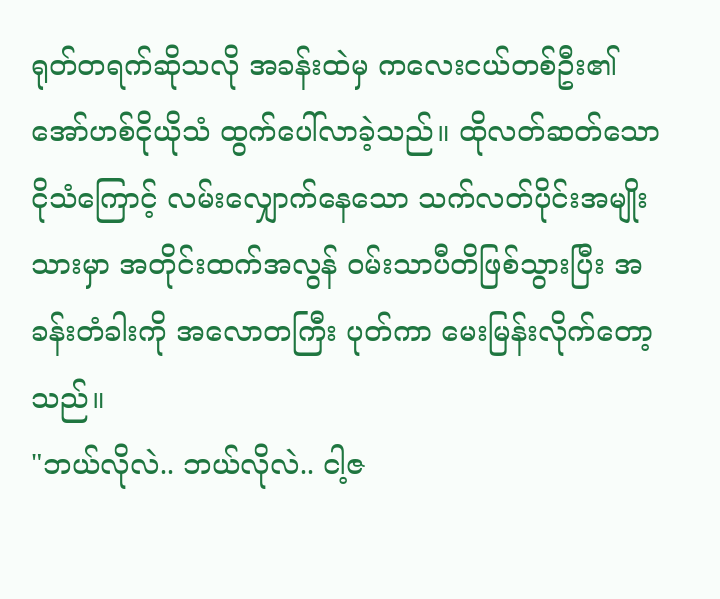ရုတ်တရက်ဆိုသလို အခန်းထဲမှ ကလေးငယ်တစ်ဦး၏ အော်ဟစ်ငိုယိုသံ ထွက်ပေါ်လာခဲ့သည်။ ထိုလတ်ဆတ်သော ငိုသံကြောင့် လမ်းလျှောက်နေသော သက်လတ်ပိုင်းအမျိုးသားမှာ အတိုင်းထက်အလွန် ဝမ်းသာပီတိဖြစ်သွားပြီး အခန်းတံခါးကို အလောတကြီး ပုတ်ကာ မေးမြန်းလိုက်တော့သည်။
"ဘယ်လိုလဲ.. ဘယ်လိုလဲ.. ငါ့ဇ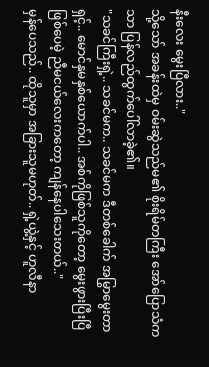နီးလေး မွေးပြီလား.."
သို့သော် အခန်းထဲမှ ဝမ်းဆွဲသည်မ၏ စိုးရိမ်တကြီး အော်ပြောသံကသာ ပြန်လည်ထွက်ပေါ်လာခဲ့၏။
"သခင်ကြီးရှဲ့.. သခင်မက.. သခင်မက ဒီတစ်ခေါက် အမြွာမွေးတာရှင့်.. မောင်နှမနှစ်ယောက်ပါ.. အစ်ကိုဖြစ်သူကိုတော့ မွေးဖွားပြီးပြီ ဖြစ်ပေမဲ့ ညီမငယ်လေးကတော့ ကျန်နေပါသေးတယ်.."
မှန်ပေသည်.. ထိုသူမှာ အခြားသူမဟုတ်.. ရှဲ့ယွဲ့နှင့် ဟူလီနာ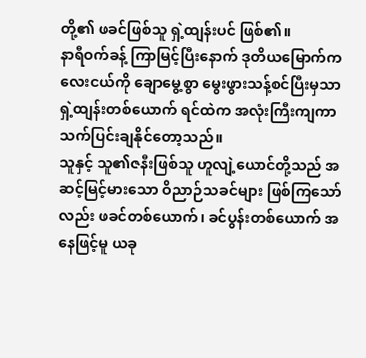တို့၏ ဖခင်ဖြစ်သူ ရှဲ့ထျန်းပင် ဖြစ်၏။
နာရီဝက်ခန့် ကြာမြင့်ပြီးနောက် ဒုတိယမြောက်ကလေးငယ်ကို ချောမွေ့စွာ မွေးဖွားသန့်စင်ပြီးမှသာ ရှဲ့ထျန်းတစ်ယောက် ရင်ထဲက အလုံးကြီးကျကာ သက်ပြင်းချနိုင်တော့သည်။
သူနှင့် သူ၏ဇနီးဖြစ်သူ ဟူလျဲ့ယောင်တို့သည် အဆင့်မြင့်မားသော ဝိညာဉ်သခင်များ ဖြစ်ကြသော်လည်း ဖခင်တစ်ယောက်၊ ခင်ပွန်းတစ်ယောက် အနေဖြင့်မူ ယခု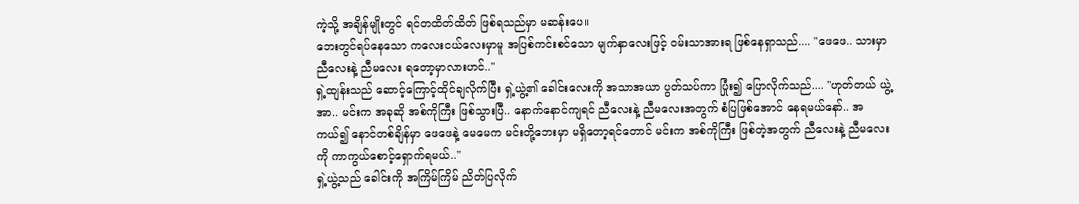ကဲ့သို့ အချိန်မျိုးတွင် ရင်တထိတ်ထိတ် ဖြစ်ရသည်မှာ မဆန်းပေ။
ဘေးတွင်ရပ်နေသော ကလေးငယ်လေးမှာမူ အပြစ်ကင်းစင်သော မျက်နှာလေးဖြင့် ဝမ်းသာအားရ ဖြစ်နေရှာသည်.... "ဖေဖေ.. သားမှာ ညီလေးနဲ့ ညီမလေး ရတော့မှာလားဟင်.."
ရှဲ့ထျန်းသည် ဆောင့်ကြောင့်ထိုင်ချလိုက်ပြီး ရှဲ့ယွဲ့၏ ခေါင်းလေးကို အသာအယာ ပွတ်သပ်ကာ ပြုံး၍ ပြောလိုက်သည်.... "ဟုတ်တယ် ယွဲ့အာ.. မင်းက အခုဆို အစ်ကိုကြီး ဖြစ်သွားပြီ.. နောက်နောင်ကျရင် ညီလေးနဲ့ ညီမလေးအတွက် စံပြဖြစ်အောင် နေရမယ်နော်.. အကယ်၍ နောင်တစ်ချိန်မှာ ဖေဖေနဲ့ မေမေက မင်းတို့ဘေးမှာ မရှိတော့ရင်တောင် မင်းက အစ်ကိုကြီး ဖြစ်တဲ့အတွက် ညီလေးနဲ့ ညီမလေးကို ကာကွယ်စောင့်ရှောက်ရမယ်.."
ရှဲ့ယွဲ့သည် ခေါင်းကို အကြိမ်ကြိမ် ညိတ်ပြလိုက်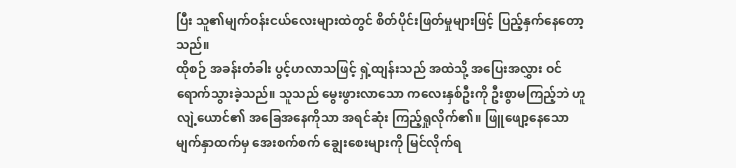ပြီး သူ၏မျက်ဝန်းငယ်လေးများထဲတွင် စိတ်ပိုင်းဖြတ်မှုများဖြင့် ပြည့်နှက်နေတော့သည်။
ထိုစဉ် အခန်းတံခါး ပွင့်ဟလာသဖြင့် ရှဲ့ထျန်းသည် အထဲသို့ အပြေးအလွှား ဝင်ရောက်သွားခဲ့သည်။ သူသည် မွေးဖွားလာသော ကလေးနှစ်ဦးကို ဦးစွာမကြည့်ဘဲ ဟူလျဲ့ယောင်၏ အခြေအနေကိုသာ အရင်ဆုံး ကြည့်ရှုလိုက်၏။ ဖြူဖျော့နေသော မျက်နှာထက်မှ အေးစက်စက် ချွေးစေးများကို မြင်လိုက်ရ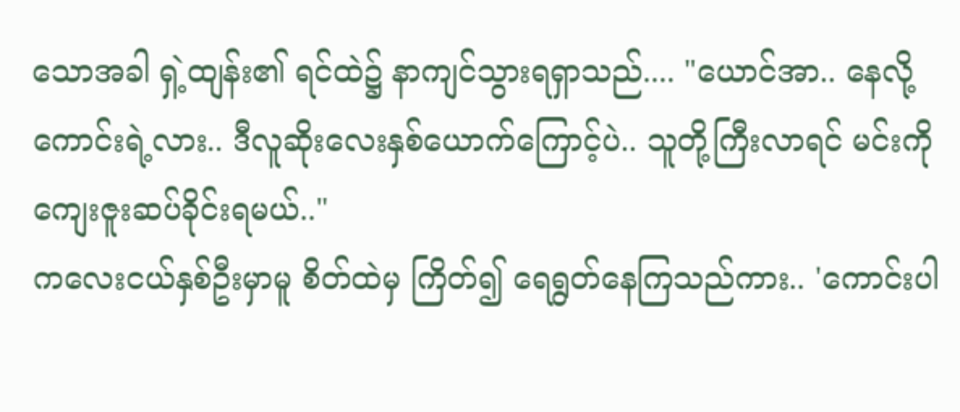သောအခါ ရှဲ့ထျန်း၏ ရင်ထဲ၌ နာကျင်သွားရရှာသည်.... "ယောင်အာ.. နေလို့ ကောင်းရဲ့လား.. ဒီလူဆိုးလေးနှစ်ယောက်ကြောင့်ပဲ.. သူတို့ကြီးလာရင် မင်းကို ကျေးဇူးဆပ်ခိုင်းရမယ်.."
ကလေးငယ်နှစ်ဦးမှာမူ စိတ်ထဲမှ ကြိတ်၍ ရေရွတ်နေကြသည်ကား.. 'ကောင်းပါ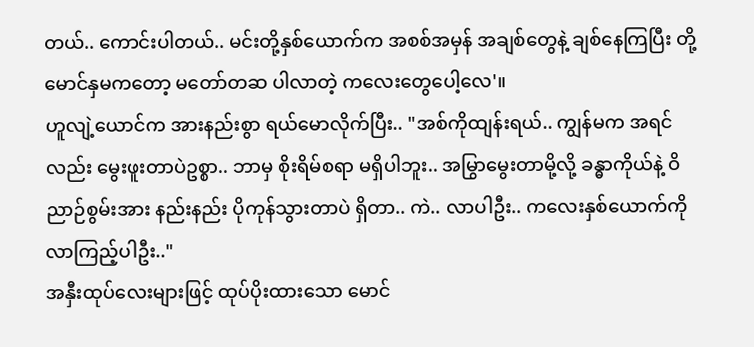တယ်.. ကောင်းပါတယ်.. မင်းတို့နှစ်ယောက်က အစစ်အမှန် အချစ်တွေနဲ့ ချစ်နေကြပြီး တို့မောင်နှမကတော့ မတော်တဆ ပါလာတဲ့ ကလေးတွေပေါ့လေ'။
ဟူလျဲ့ယောင်က အားနည်းစွာ ရယ်မောလိုက်ပြီး.. "အစ်ကိုထျန်းရယ်.. ကျွန်မက အရင်လည်း မွေးဖူးတာပဲဥစ္စာ.. ဘာမှ စိုးရိမ်စရာ မရှိပါဘူး.. အမြွာမွေးတာမို့လို့ ခန္ဓာကိုယ်နဲ့ ဝိညာဉ်စွမ်းအား နည်းနည်း ပိုကုန်သွားတာပဲ ရှိတာ.. ကဲ.. လာပါဦး.. ကလေးနှစ်ယောက်ကို လာကြည့်ပါဦး.."
အနှီးထုပ်လေးများဖြင့် ထုပ်ပိုးထားသော မောင်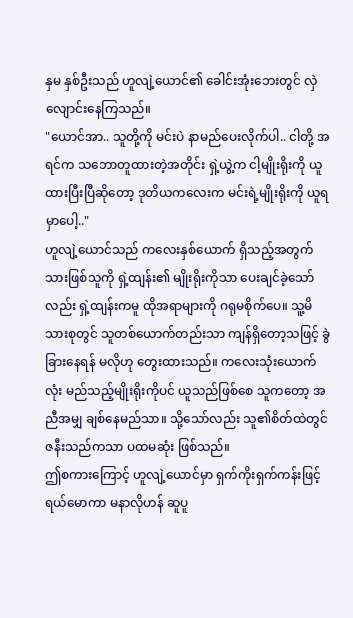နှမ နှစ်ဦးသည် ဟူလျဲ့ယောင်၏ ခေါင်းအုံးဘေးတွင် လှဲလျောင်းနေကြသည်။
"ယောင်အာ.. သူတို့ကို မင်းပဲ နာမည်ပေးလိုက်ပါ.. ငါတို့ အရင်က သဘောတူထားတဲ့အတိုင်း ရှဲ့ယွဲ့က ငါ့မျိုးရိုးကို ယူထားပြီးပြီဆိုတော့ ဒုတိယကလေးက မင်းရဲ့မျိုးရိုးကို ယူရမှာပေါ့.."
ဟူလျဲ့ယောင်သည် ကလေးနှစ်ယောက် ရှိသည့်အတွက် သားဖြစ်သူကို ရှဲ့ထျန်း၏ မျိုးရိုးကိုသာ ပေးချင်ခဲ့သော်လည်း ရှဲ့ထျန်းကမူ ထိုအရာများကို ဂရုမစိုက်ပေ။ သူ့မိသားစုတွင် သူတစ်ယောက်တည်းသာ ကျန်ရှိတော့သဖြင့် ခွဲခြားနေရန် မလိုဟု တွေးထားသည်။ ကလေးသုံးယောက်လုံး မည်သည့်မျိုးရိုးကိုပင် ယူသည်ဖြစ်စေ သူကတော့ အညီအမျှ ချစ်နေမည်သာ။ သို့သော်လည်း သူ၏စိတ်ထဲတွင် ဇနီးသည်ကသာ ပထမဆုံး ဖြစ်သည်။
ဤစကားကြောင့် ဟူလျဲ့ယောင်မှာ ရှက်ကိုးရှက်ကန်းဖြင့် ရယ်မောကာ မနာလိုဟန် ဆူပူ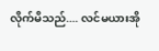လိုက်မိသည်.... လင်မယားအို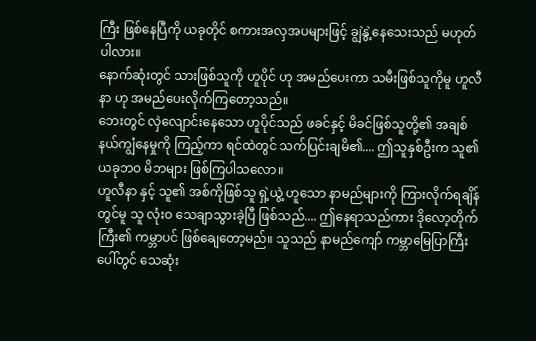ကြီး ဖြစ်နေပြီကို ယခုတိုင် စကားအလှအပများဖြင့် ချွဲနွဲ့နေသေးသည် မဟုတ်ပါလား။
နောက်ဆုံးတွင် သားဖြစ်သူကို ဟူပိုင် ဟု အမည်ပေးကာ သမီးဖြစ်သူကိုမူ ဟူလီနာ ဟု အမည်ပေးလိုက်ကြတော့သည်။
ဘေးတွင် လှဲလျောင်းနေသော ဟူပိုင်သည် ဖခင်နှင့် မိခင်ဖြစ်သူတို့၏ အချစ်နယ်ကျွံနေမှုကို ကြည့်ကာ ရင်ထဲတွင် သက်ပြင်းချမိ၏.... ဤသူနှစ်ဦးက သူ၏ ယခုဘဝ မိဘများ ဖြစ်ကြပါသလော။
ဟူလီနာ နှင့် သူ၏ အစ်ကိုဖြစ်သူ ရှဲ့ယွဲ့ ဟူသော နာမည်များကို ကြားလိုက်ရချိန်တွင်မူ သူ လုံးဝ သေချာသွားခဲ့ပြီ ဖြစ်သည်.... ဤနေရာသည်ကား ဒိုလော့တိုက်ကြီး၏ ကမ္ဘာပင် ဖြစ်ချေတော့မည်။ သူသည် နာမည်ကျော် ကမ္ဘာမြေပြာကြီးပေါ်တွင် သေဆုံး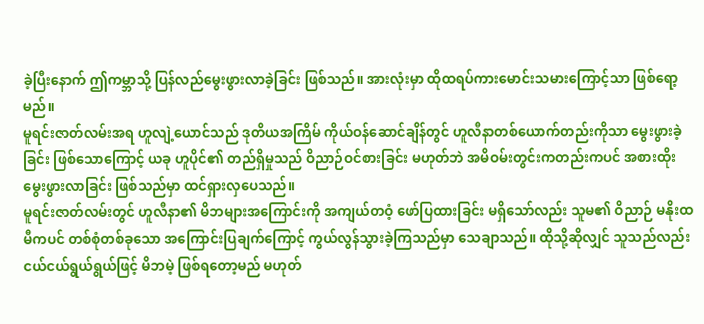ခဲ့ပြီးနောက် ဤကမ္ဘာသို့ ပြန်လည်မွေးဖွားလာခဲ့ခြင်း ဖြစ်သည်။ အားလုံးမှာ ထိုထရပ်ကားမောင်းသမားကြောင့်သာ ဖြစ်ရော့မည်။
မူရင်းဇာတ်လမ်းအရ ဟူလျဲ့ယောင်သည် ဒုတိယအကြိမ် ကိုယ်ဝန်ဆောင်ချိန်တွင် ဟူလီနာတစ်ယောက်တည်းကိုသာ မွေးဖွားခဲ့ခြင်း ဖြစ်သောကြောင့် ယခု ဟူပိုင်၏ တည်ရှိမှုသည် ဝိညာဉ်ဝင်စားခြင်း မဟုတ်ဘဲ အမိဝမ်းတွင်းကတည်းကပင် အစားထိုး မွေးဖွားလာခြင်း ဖြစ်သည်မှာ ထင်ရှားလှပေသည်။
မူရင်းဇာတ်လမ်းတွင် ဟူလီနာ၏ မိဘများအကြောင်းကို အကျယ်တဝံ့ ဖော်ပြထားခြင်း မရှိသော်လည်း သူမ၏ ဝိညာဉ် မနိုးထမီကပင် တစ်စုံတစ်ခုသော အကြောင်းပြချက်ကြောင့် ကွယ်လွန်သွားခဲ့ကြသည်မှာ သေချာသည်။ ထိုသို့ဆိုလျှင် သူသည်လည်း ငယ်ငယ်ရွယ်ရွယ်ဖြင့် မိဘမဲ့ ဖြစ်ရတော့မည် မဟုတ်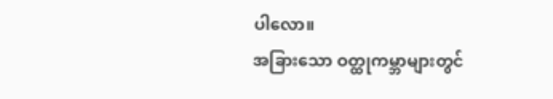ပါလော။
အခြားသော ဝတ္ထုကမ္ဘာများတွင်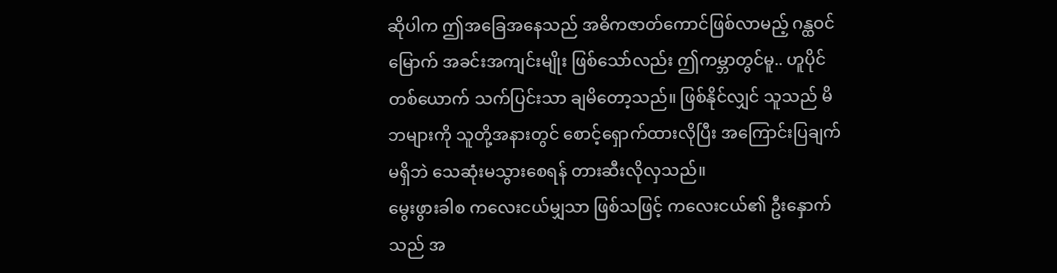ဆိုပါက ဤအခြေအနေသည် အဓိကဇာတ်ကောင်ဖြစ်လာမည့် ဂန္ထဝင်မြောက် အခင်းအကျင်းမျိုး ဖြစ်သော်လည်း ဤကမ္ဘာတွင်မူ.. ဟူပိုင်တစ်ယောက် သက်ပြင်းသာ ချမိတော့သည်။ ဖြစ်နိုင်လျှင် သူသည် မိဘများကို သူတို့အနားတွင် စောင့်ရှောက်ထားလိုပြီး အကြောင်းပြချက်မရှိဘဲ သေဆုံးမသွားစေရန် တားဆီးလိုလှသည်။
မွေးဖွားခါစ ကလေးငယ်မျှသာ ဖြစ်သဖြင့် ကလေးငယ်၏ ဦးနှောက်သည် အ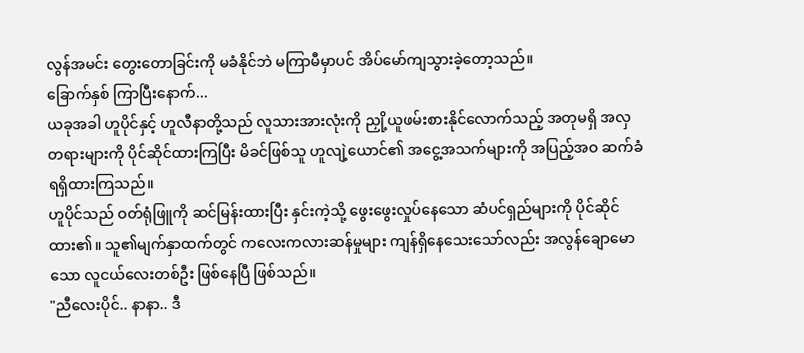လွန်အမင်း တွေးတောခြင်းကို မခံနိုင်ဘဲ မကြာမီမှာပင် အိပ်မော်ကျသွားခဲ့တော့သည်။
ခြောက်နှစ် ကြာပြီးနောက်...
ယခုအခါ ဟူပိုင်နှင့် ဟူလီနာတို့သည် လူသားအားလုံးကို ညှို့ယူဖမ်းစားနိုင်လောက်သည့် အတုမရှိ အလှတရားများကို ပိုင်ဆိုင်ထားကြပြီး မိခင်ဖြစ်သူ ဟူလျဲ့ယောင်၏ အငွေ့အသက်များကို အပြည့်အဝ ဆက်ခံရရှိထားကြသည်။
ဟူပိုင်သည် ဝတ်ရုံဖြူကို ဆင်မြန်းထားပြီး နှင်းကဲ့သို့ ဖွေးဖွေးလှုပ်နေသော ဆံပင်ရှည်များကို ပိုင်ဆိုင်ထား၏။ သူ၏မျက်နှာထက်တွင် ကလေးကလားဆန်မှုများ ကျန်ရှိနေသေးသော်လည်း အလွန်ချောမောသော လူငယ်လေးတစ်ဦး ဖြစ်နေပြီ ဖြစ်သည်။
"ညီလေးပိုင်.. နာနာ.. ဒီ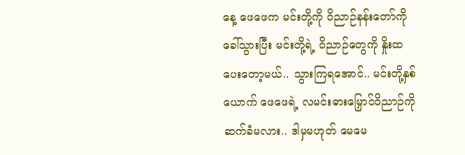နေ့ ဖေဖေက မင်းတို့ကို ဝိညာဉ်နန်းတော်ကို ခေါ်သွားပြီး မင်းတို့ရဲ့ ဝိညာဉ်တွေကို နှိုးထပေးတော့မယ်.. သွားကြရအောင်.. မင်းတို့နှစ်ယောက် ဖေဖေရဲ့ လမင်းဓားမြှောင်ဝိညာဉ်ကို ဆက်ခံမလား.. ဒါမှမဟုတ် မေမေ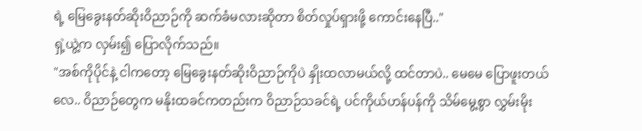ရဲ့ မြေခွေးနတ်ဆိုးဝိညာဉ်ကို ဆက်ခံမလားဆိုတာ စိတ်လှုပ်ရှားဖို့ ကောင်းနေပြီ.."
ရှဲ့ယွဲ့က လှမ်း၍ ပြောလိုက်သည်။
"အစ်ကိုပိုင်နဲ့ ငါကတော့ မြေခွေးနတ်ဆိုးဝိညာဉ်ကိုပဲ နှိုးထလာမယ်လို့ ထင်တာပဲ.. မေမေ ပြောဖူးတယ်လေ.. ဝိညာဉ်တွေက မနိုးထခင်ကတည်းက ဝိညာဉ်သခင်ရဲ့ ပင်ကိုယ်ဟန်ပန်ကို သိမ်မွေ့စွာ လွှမ်းမိုး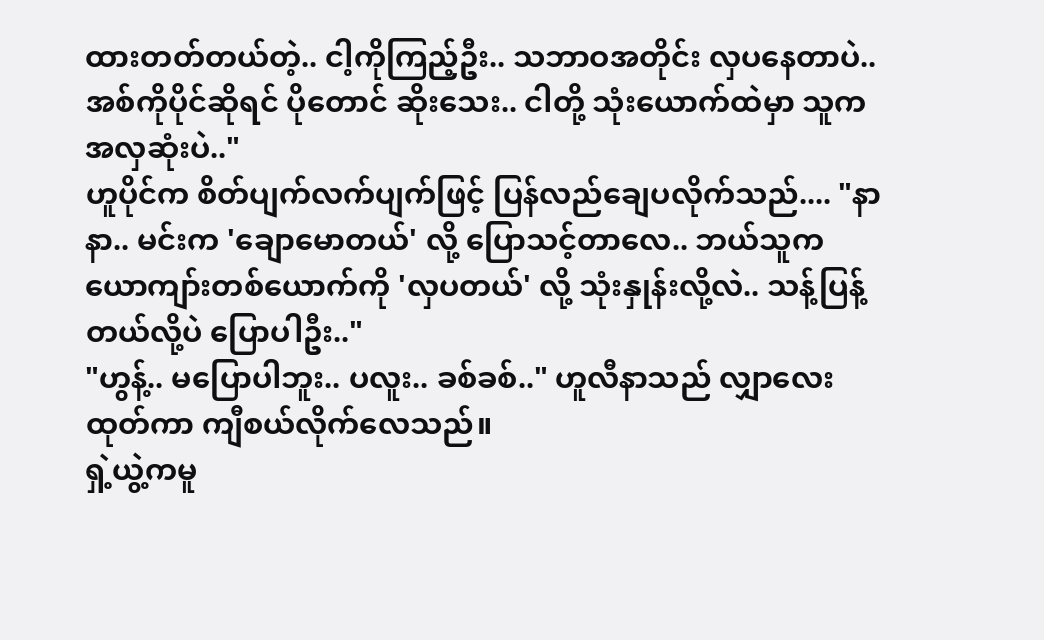ထားတတ်တယ်တဲ့.. ငါ့ကိုကြည့်ဦး.. သဘာဝအတိုင်း လှပနေတာပဲ.. အစ်ကိုပိုင်ဆိုရင် ပိုတောင် ဆိုးသေး.. ငါတို့ သုံးယောက်ထဲမှာ သူက အလှဆုံးပဲ.."
ဟူပိုင်က စိတ်ပျက်လက်ပျက်ဖြင့် ပြန်လည်ချေပလိုက်သည်.... "နာနာ.. မင်းက 'ချောမောတယ်' လို့ ပြောသင့်တာလေ.. ဘယ်သူက ယောကျာ်းတစ်ယောက်ကို 'လှပတယ်' လို့ သုံးနှုန်းလို့လဲ.. သန့်ပြန့်တယ်လို့ပဲ ပြောပါဦး.."
"ဟွန့်.. မပြောပါဘူး.. ပလူး.. ခစ်ခစ်.." ဟူလီနာသည် လျှာလေးထုတ်ကာ ကျီစယ်လိုက်လေသည်။
ရှဲ့ယွဲ့ကမူ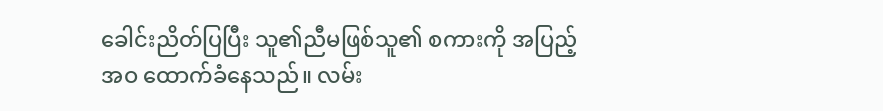ခေါင်းညိတ်ပြပြီး သူ၏ညီမဖြစ်သူ၏ စကားကို အပြည့်အဝ ထောက်ခံနေသည်။ လမ်း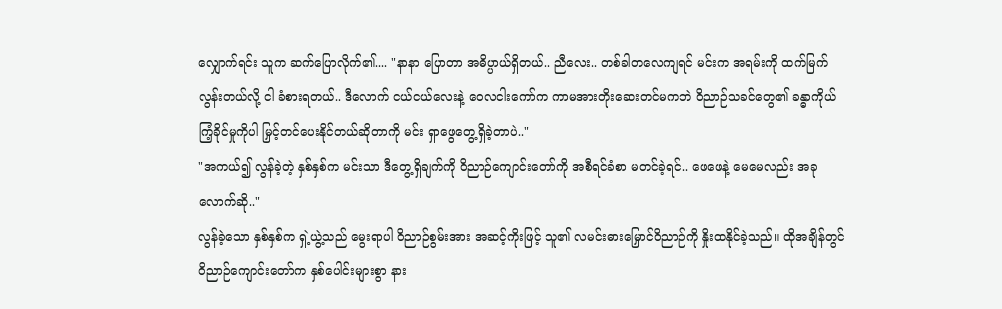လျှောက်ရင်း သူက ဆက်ပြောလိုက်၏.... "နာနာ ပြောတာ အဓိပ္ပာယ်ရှိတယ်.. ညီလေး.. တစ်ခါတလေကျရင် မင်းက အရမ်းကို ထက်မြက်လွန်းတယ်လို့ ငါ ခံစားရတယ်.. ဒီလောက် ငယ်ငယ်လေးနဲ့ ဝေလငါးကော်က ကာမအားတိုးဆေးတင်မကဘဲ ဝိညာဉ်သခင်တွေ၏ ခန္ဓာကိုယ်ကြံ့ခိုင်မှုကိုပါ မြှင့်တင်ပေးနိုင်တယ်ဆိုတာကို မင်း ရှာဖွေတွေ့ရှိခဲ့တာပဲ.."
"အကယ်၍ လွန်ခဲ့တဲ့ နှစ်နှစ်က မင်းသာ ဒီတွေ့ရှိချက်ကို ဝိညာဉ်ကျောင်းတော်ကို အစီရင်ခံစာ မတင်ခဲ့ရင်.. ဖေဖေနဲ့ မေမေလည်း အခုလောက်ဆို.."
လွန်ခဲ့သော နှစ်နှစ်က ရှဲ့ယွဲ့သည် မွေးရာပါ ဝိညာဉ်စွမ်းအား အဆင့်ကိုးဖြင့် သူ၏ လမင်းဓားမြှောင်ဝိညာဉ်ကို နှိုးထနိုင်ခဲ့သည်။ ထိုအချိန်တွင် ဝိညာဉ်ကျောင်းတော်က နှစ်ပေါင်းများစွာ နား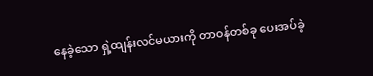နေခဲ့သော ရှဲ့ထျန်းလင်မယားကို တာဝန်တစ်ခု ပေးအပ်ခဲ့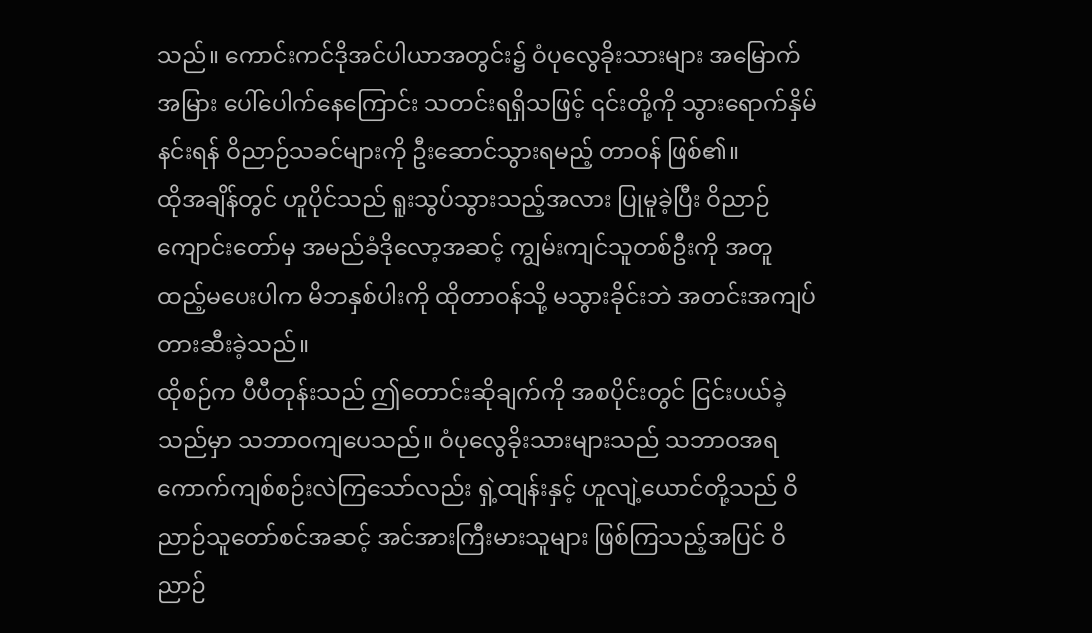သည်။ ကောင်းကင်ဒိုအင်ပါယာအတွင်း၌ ဝံပုလွေခိုးသားများ အမြောက်အမြား ပေါ်ပေါက်နေကြောင်း သတင်းရရှိသဖြင့် ၎င်းတို့ကို သွားရောက်နှိမ်နင်းရန် ဝိညာဉ်သခင်များကို ဦးဆောင်သွားရမည့် တာဝန် ဖြစ်၏။
ထိုအချိန်တွင် ဟူပိုင်သည် ရူးသွပ်သွားသည့်အလား ပြုမူခဲ့ပြီး ဝိညာဉ်ကျောင်းတော်မှ အမည်ခံဒိုလော့အဆင့် ကျွမ်းကျင်သူတစ်ဦးကို အတူထည့်မပေးပါက မိဘနှစ်ပါးကို ထိုတာဝန်သို့ မသွားခိုင်းဘဲ အတင်းအကျပ် တားဆီးခဲ့သည်။
ထိုစဉ်က ပီပီတုန်းသည် ဤတောင်းဆိုချက်ကို အစပိုင်းတွင် ငြင်းပယ်ခဲ့သည်မှာ သဘာဝကျပေသည်။ ဝံပုလွေခိုးသားများသည် သဘာဝအရ ကောက်ကျစ်စဉ်းလဲကြသော်လည်း ရှဲ့ထျန်းနှင့် ဟူလျဲ့ယောင်တို့သည် ဝိညာဉ်သူတော်စင်အဆင့် အင်အားကြီးမားသူများ ဖြစ်ကြသည့်အပြင် ဝိညာဉ်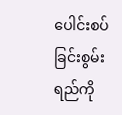ပေါင်းစပ်ခြင်းစွမ်းရည်ကို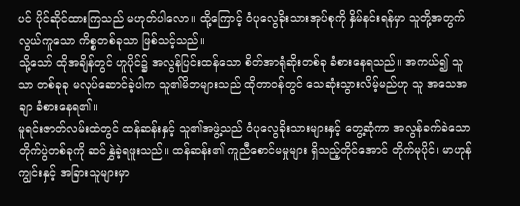ပင် ပိုင်ဆိုင်ထားကြသည် မဟုတ်ပါလော။ ထို့ကြောင့် ဝံပုလွေခိုးသားအုပ်စုကို နှိမ်နင်းရန်မှာ သူတို့အတွက် လွယ်ကူသော ကိစ္စတစ်ခုသာ ဖြစ်သင့်သည်။
သို့သော် ထိုအချိန်တွင် ဟူပိုင်၌ အလွန်ပြင်းထန်သော စိတ်အာရုံဆိုးတစ်ခု ခံစားနေရသည်။ အကယ်၍ သူသာ တစ်ခုခု မလုပ်ဆောင်ခဲ့ပါက သူ၏မိဘများသည် ထိုတာဝန်တွင် သေဆုံးသွားလိမ့်မည်ဟု သူ အသေအချာ ခံစားနေရ၏။
မူရင်းဇာတ်လမ်းထဲတွင် ထန်ဆန်းနှင့် သူ၏အဖွဲ့သည် ဝံပုလွေခိုးသားများနှင့် တွေ့ဆုံကာ အလွန်ခက်ခဲသော တိုက်ပွဲတစ်ခုကို ဆင်နွှဲခဲ့ရဖူးသည်။ ထန်ဆန်း၏ ကူညီစောင်မမှုများ ရှိသည့်တိုင်အောင် တိုက်မုပိုင်၊ မာဟုန်ကျွင်းနှင့် အခြားသူများမှာ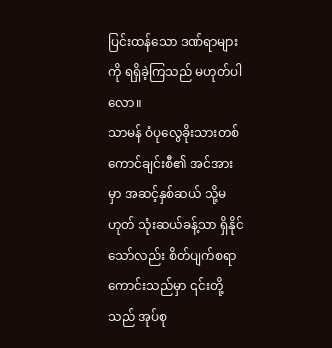ပြင်းထန်သော ဒဏ်ရာများကို ရရှိခဲ့ကြသည် မဟုတ်ပါလော။
သာမန် ဝံပုလွေခိုးသားတစ်ကောင်ချင်းစီ၏ အင်အားမှာ အဆင့်နှစ်ဆယ် သို့မဟုတ် သုံးဆယ်ခန့်သာ ရှိနိုင်သော်လည်း စိတ်ပျက်စရာကောင်းသည်မှာ ၎င်းတို့သည် အုပ်စု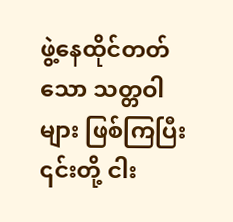ဖွဲ့နေထိုင်တတ်သော သတ္တဝါများ ဖြစ်ကြပြီး ၎င်းတို့ ငါး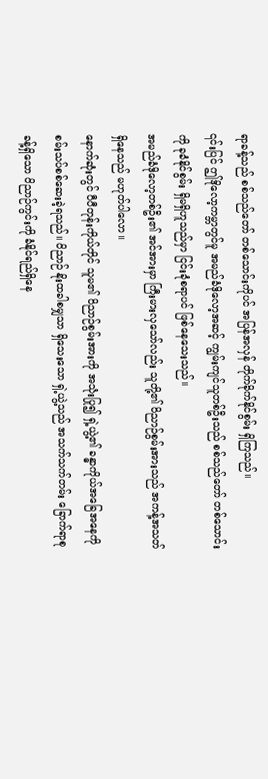ရာခန့်သည် စစ်သည်တော် တစ်သောင်းကိုပင် အပြန်အလှန် တိုက်ခိုက်နိုင်စွမ်း ရှိကြသည်။
၎င်းပြင် ဤဒိုလော့ကမ္ဘာတွင်မူ အမည်ခံဒိုလော့အဆင့် ကျွမ်းကျင်သူတစ်ဦးသည် စစ်သည်တော် တစ်သောင်းကို ခုခံနိုင်စွမ်း ရှိမရှိဟူသည်မှာ ငြင်းခုံစရာပင် ဖြစ်နေသေးသည်။
အမည်ခံဒိုလော့တစ်ဦး၏ အင်အားမှာ ကြီးမားလှသော်လည်း သူတို့၏ ဝိညာဉ်စွမ်းအားသည် အကန့်အသတ် ရှိနေသည် မဟုတ်ပါလော။
နောက်ဆုံးတွင် ပီပီတုန်းကိုယ်တိုင် သူမ၏ ဝိညာဉ်စွမ်းအားကို အသုံးပြု၍ ရှဲ့ယွဲ့၏ ခန္ဓာကိုယ်အခြေအနေကို စမ်းသပ်စစ်ဆေးခဲ့ရသည်။ ဝိညာဉ် နိုးထခါစမျှသာ ရှိသေးသော ရှဲ့ယွဲ့သည် အသက်သက်တမ်း ခြောက်ရာစုခန့်ရှိသော ဝိညာဉ်ကွင်းကို ခံနိုင်ရည်ရှိနေ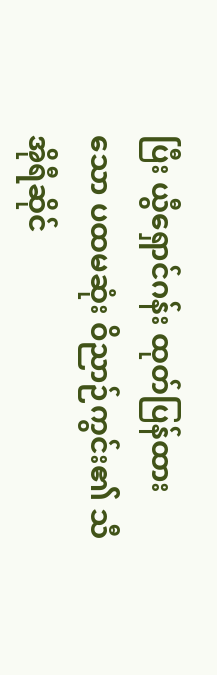ပြီး ယွီရှောင်ဂန်း ထုတ်ပြန်ထားသော ပထမဆုံး ဝိညာဉ်ကွင်း၏ သီအိုရီဆိုင်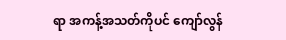ရာ အကန့်အသတ်ကိုပင် ကျော်လွန်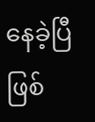နေခဲ့ပြီ ဖြစ်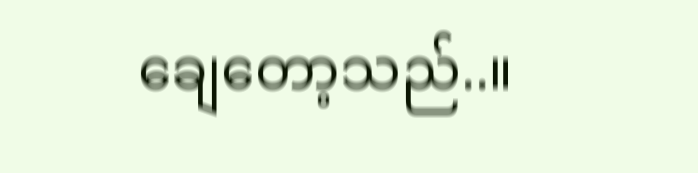ချေတော့သည်..။